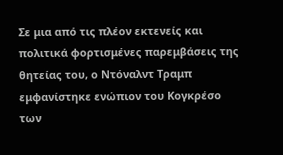Σε μια από τις πλέον εκτενείς και πολιτικά φορτισμένες παρεμβάσεις της θητείας του, ο Ντόναλντ Τραμπ εμφανίστηκε ενώπιον του Κογκρέσο των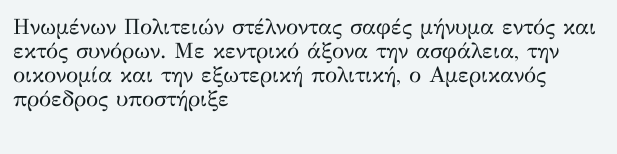Ηνωμένων Πολιτειών στέλνοντας σαφές μήνυμα εντός και εκτός συνόρων. Με κεντρικό άξονα την ασφάλεια, την οικονομία και την εξωτερική πολιτική, ο Αμερικανός πρόεδρος υποστήριξε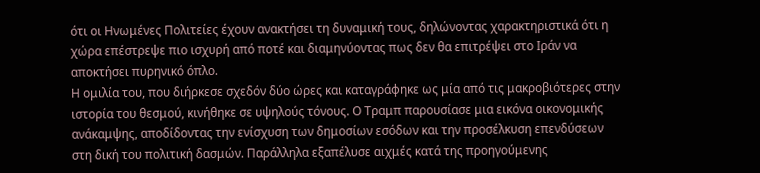ότι οι Ηνωμένες Πολιτείες έχουν ανακτήσει τη δυναμική τους, δηλώνοντας χαρακτηριστικά ότι η χώρα επέστρεψε πιο ισχυρή από ποτέ και διαμηνύοντας πως δεν θα επιτρέψει στο Ιράν να αποκτήσει πυρηνικό όπλο.
Η ομιλία του, που διήρκεσε σχεδόν δύο ώρες και καταγράφηκε ως μία από τις μακροβιότερες στην ιστορία του θεσμού, κινήθηκε σε υψηλούς τόνους. Ο Τραμπ παρουσίασε μια εικόνα οικονομικής ανάκαμψης, αποδίδοντας την ενίσχυση των δημοσίων εσόδων και την προσέλκυση επενδύσεων στη δική του πολιτική δασμών. Παράλληλα εξαπέλυσε αιχμές κατά της προηγούμενης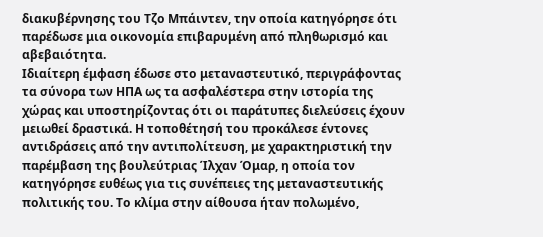διακυβέρνησης του Τζο Μπάιντεν, την οποία κατηγόρησε ότι παρέδωσε μια οικονομία επιβαρυμένη από πληθωρισμό και αβεβαιότητα.
Ιδιαίτερη έμφαση έδωσε στο μεταναστευτικό, περιγράφοντας τα σύνορα των ΗΠΑ ως τα ασφαλέστερα στην ιστορία της χώρας και υποστηρίζοντας ότι οι παράτυπες διελεύσεις έχουν μειωθεί δραστικά. Η τοποθέτησή του προκάλεσε έντονες αντιδράσεις από την αντιπολίτευση, με χαρακτηριστική την παρέμβαση της βουλεύτριας Ίλχαν Όμαρ, η οποία τον κατηγόρησε ευθέως για τις συνέπειες της μεταναστευτικής πολιτικής του. Το κλίμα στην αίθουσα ήταν πολωμένο,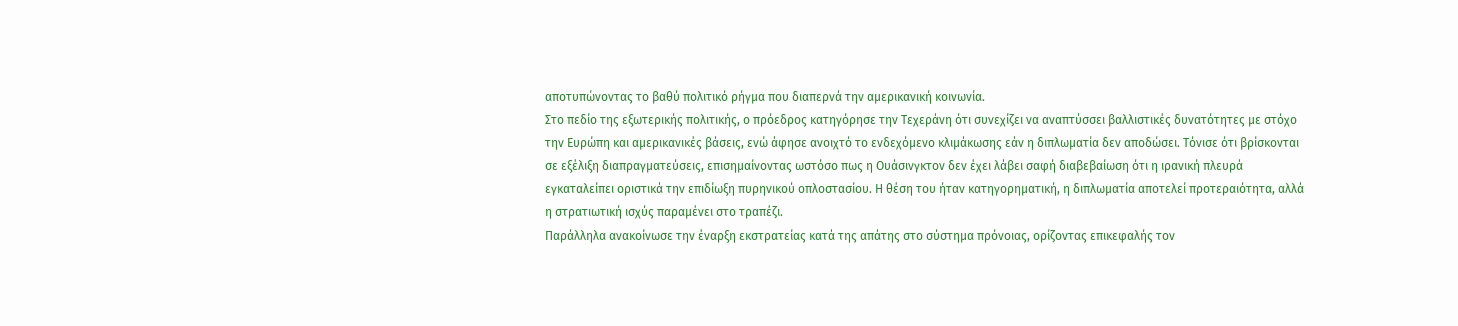αποτυπώνοντας το βαθύ πολιτικό ρήγμα που διαπερνά την αμερικανική κοινωνία.
Στο πεδίο της εξωτερικής πολιτικής, ο πρόεδρος κατηγόρησε την Τεχεράνη ότι συνεχίζει να αναπτύσσει βαλλιστικές δυνατότητες με στόχο την Ευρώπη και αμερικανικές βάσεις, ενώ άφησε ανοιχτό το ενδεχόμενο κλιμάκωσης εάν η διπλωματία δεν αποδώσει. Τόνισε ότι βρίσκονται σε εξέλιξη διαπραγματεύσεις, επισημαίνοντας ωστόσο πως η Ουάσινγκτον δεν έχει λάβει σαφή διαβεβαίωση ότι η ιρανική πλευρά εγκαταλείπει οριστικά την επιδίωξη πυρηνικού οπλοστασίου. Η θέση του ήταν κατηγορηματική, η διπλωματία αποτελεί προτεραιότητα, αλλά η στρατιωτική ισχύς παραμένει στο τραπέζι.
Παράλληλα ανακοίνωσε την έναρξη εκστρατείας κατά της απάτης στο σύστημα πρόνοιας, ορίζοντας επικεφαλής τον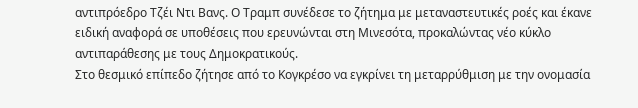αντιπρόεδρο Τζέι Ντι Βανς. Ο Τραμπ συνέδεσε το ζήτημα με μεταναστευτικές ροές και έκανε ειδική αναφορά σε υποθέσεις που ερευνώνται στη Μινεσότα, προκαλώντας νέο κύκλο αντιπαράθεσης με τους Δημοκρατικούς.
Στο θεσμικό επίπεδο ζήτησε από το Κογκρέσο να εγκρίνει τη μεταρρύθμιση με την ονομασία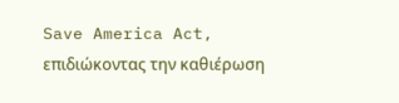Save America Act, επιδιώκοντας την καθιέρωση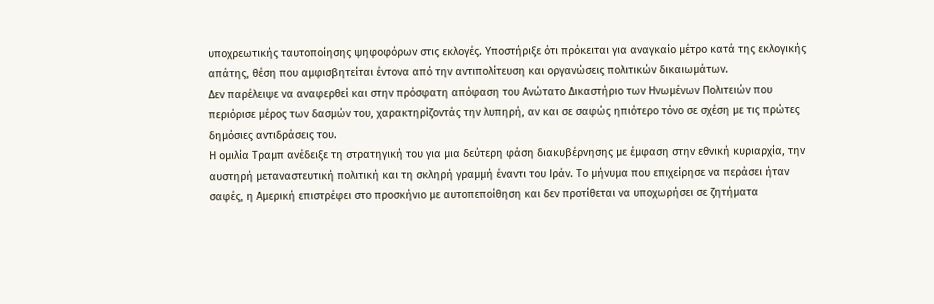υποχρεωτικής ταυτοποίησης ψηφοφόρων στις εκλογές. Υποστήριξε ότι πρόκειται για αναγκαίο μέτρο κατά της εκλογικής απάτης, θέση που αμφισβητείται έντονα από την αντιπολίτευση και οργανώσεις πολιτικών δικαιωμάτων.
Δεν παρέλειψε να αναφερθεί και στην πρόσφατη απόφαση του Ανώτατο Δικαστήριο των Ηνωμένων Πολιτειών που περιόρισε μέρος των δασμών του, χαρακτηρίζοντάς την λυπηρή, αν και σε σαφώς ηπιότερο τόνο σε σχέση με τις πρώτες δημόσιες αντιδράσεις του.
Η ομιλία Τραμπ ανέδειξε τη στρατηγική του για μια δεύτερη φάση διακυβέρνησης με έμφαση στην εθνική κυριαρχία, την αυστηρή μεταναστευτική πολιτική και τη σκληρή γραμμή έναντι του Ιράν. Το μήνυμα που επιχείρησε να περάσει ήταν σαφές, η Αμερική επιστρέφει στο προσκήνιο με αυτοπεποίθηση και δεν προτίθεται να υποχωρήσει σε ζητήματα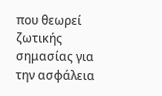που θεωρεί ζωτικής σημασίας για την ασφάλεια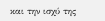και την ισχύ της